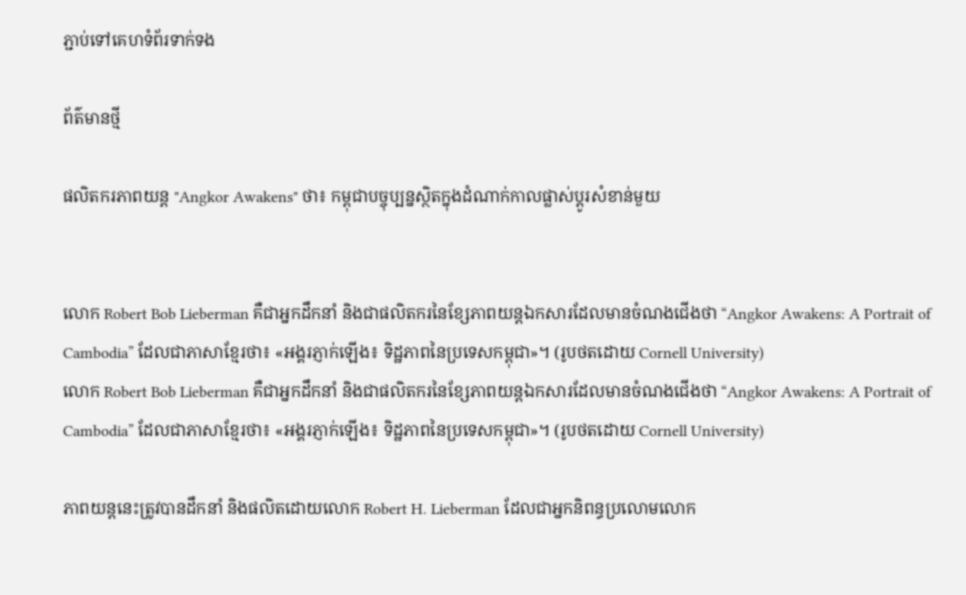ភ្ជាប់ទៅគេហទំព័រទាក់ទង

ព័ត៌មានថ្មី

ផលិតករភាពយន្ត "Angkor Awakens" ថា៖ កម្ពុជាបច្ចុប្បន្នស្ថិតក្នុងដំណាក់កាលផ្លាស់ប្ដូរសំខាន់មួយ


លោក Robert Bob Lieberman គឺជាអ្នកដឹកនាំ និងជាផលិតករនៃខ្សែភាពយន្តឯកសារដែលមានចំណងជើងថា “Angkor Awakens: A Portrait of Cambodia” ដែលជាភាសាខ្មែរថា៖ «អង្គរភ្ញាក់ឡើង៖ ទិដ្ឋភាពនៃប្រទេសកម្ពុជា»។ (រូបថតដោយ Cornell University)
លោក Robert Bob Lieberman គឺជាអ្នកដឹកនាំ និងជាផលិតករនៃខ្សែភាពយន្តឯកសារដែលមានចំណងជើងថា “Angkor Awakens: A Portrait of Cambodia” ដែលជាភាសាខ្មែរថា៖ «អង្គរភ្ញាក់ឡើង៖ ទិដ្ឋភាពនៃប្រទេសកម្ពុជា»។ (រូបថតដោយ Cornell University)

ភាពយន្តនេះត្រូវបានដឹកនាំ និងផលិតដោយលោក Robert H. Lieberman ដែលជាអ្នកនិពន្ធប្រលោមលោក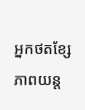អ្នកថតខ្សែភាពយន្ត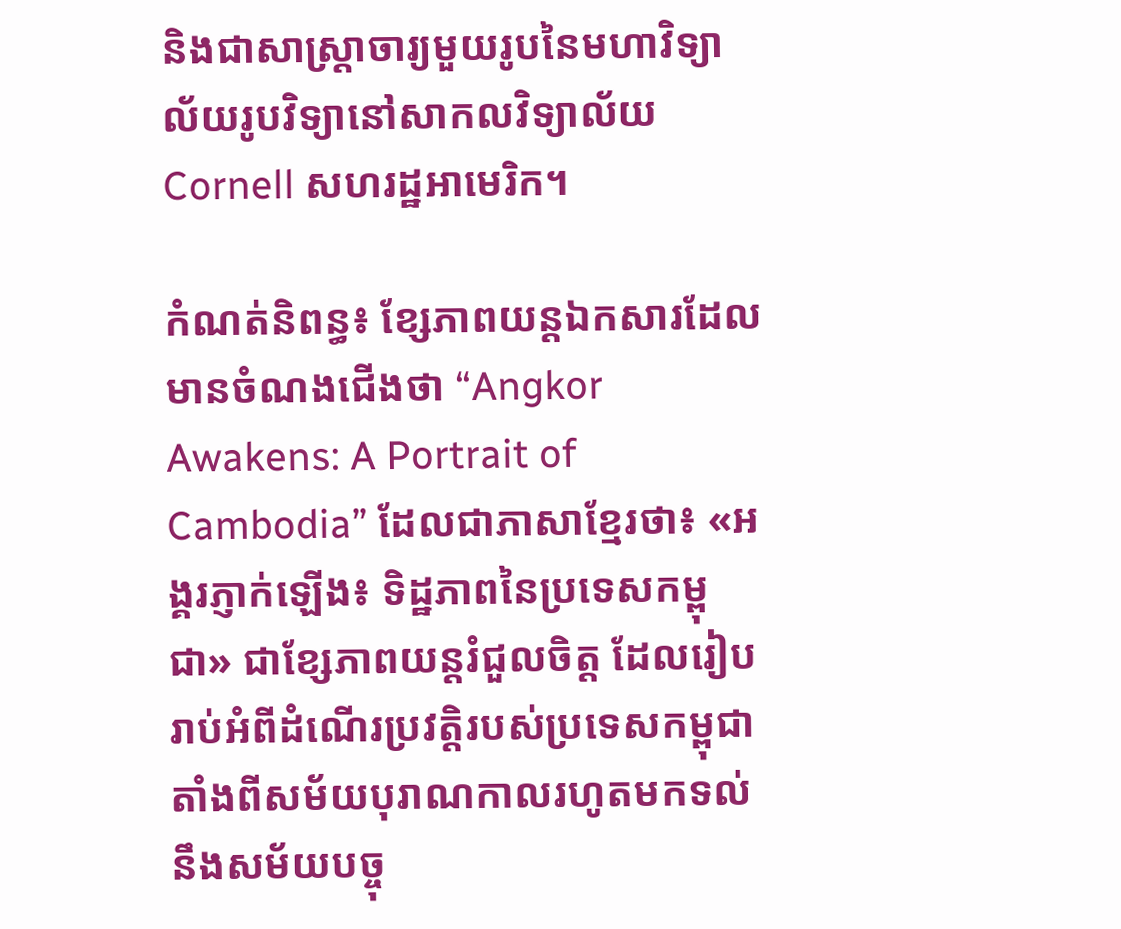និងជាសាស្ត្រាចារ្យមួយរូបនៃមហាវិទ្យាល័យរូបវិទ្យានៅសាកលវិទ្យាល័យ Cornell សហរដ្ឋអាមេរិក។

កំណត់និពន្ធ៖ ខ្សែភាពយន្តឯកសារដែលមានចំណងជើងថា “Angkor Awakens: A Portrait of Cambodia” ដែលជាភាសាខ្មែរថា៖ «អង្គរភ្ញាក់ឡើង៖ ទិដ្ឋភាពនៃប្រទេសកម្ពុជា» ជាខ្សែភាពយន្តរំជួលចិត្ត ដែលរៀបរាប់អំពីដំណើរប្រវត្តិរបស់ប្រទេសកម្ពុជាតាំងពីសម័យបុរាណកាលរហូតមកទល់នឹងសម័យបច្ចុ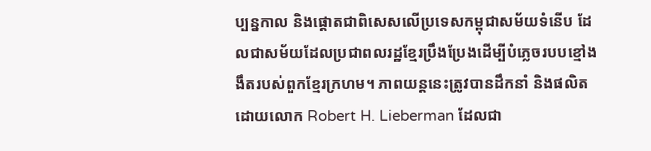ប្បន្នកាល និងផ្ដោតជាពិសេសលើប្រទេសកម្ពុជាសម័យទំនើប ដែលជាសម័យដែលប្រជាពលរដ្ឋខ្មែរប្រឹងប្រែងដើម្បីបំភ្លេចរបបខ្មៅងងឹតរបស់ពួកខ្មែរក្រហម។ ភាពយន្តនេះត្រូវបានដឹកនាំ និងផលិតដោយលោក Robert H. Lieberman ដែលជា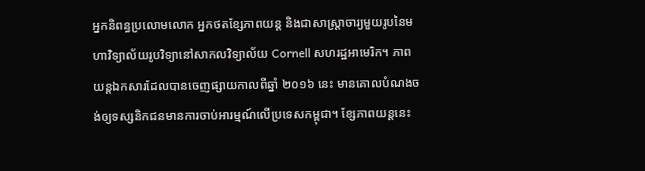អ្នកនិពន្ធប្រលោមលោក អ្នកថតខ្សែភាពយន្ត និងជាសាស្ត្រាចារ្យមួយរូបនៃមហាវិទ្យាល័យរូបវិទ្យានៅសាកលវិទ្យាល័យ Cornell សហរដ្ឋអាមេរិក។ ភាពយន្តឯកសារដែលបានចេញផ្សាយកាលពីឆ្នាំ ២០១៦ នេះ មានគោលបំណងចង់ឲ្យទស្សនិកជនមានការចាប់អារម្មណ៍លើប្រទេសកម្ពុជា។ ខ្សែភាពយន្តនេះ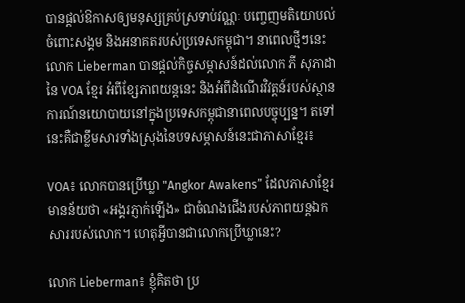បានផ្ដល់ឱកាសឲ្យមនុស្សគ្រប់ស្រទាប់វណ្ណៈ បញ្ចេញមតិយោបល់ចំពោះសង្គម និងអនាគតរបស់ប្រទេសកម្ពុជា។ នាពេលថ្មីៗនេះ លោក Lieberman បានផ្ដល់កិច្ចសម្ភាសន៍ដល់លោក ភី សុភាដា នៃ VOA ខ្មែរ អំពីខ្សែភាពយន្តនេះ និងអំពីដំណើរវិវត្តន៍របស់ស្ថានការណ៍នយោបាយនៅក្នុងប្រទេសកម្ពុជានាពេលបច្ចុប្បន្ន។ តទៅនេះគឺជាខ្លឹមសារទាំងស្រុងនៃបទសម្ភាសន៍នេះជាភាសាខ្មែរ៖

VOA៖ លោកបានប្រើឃ្លា "Angkor Awakens” ដែលភាសាខ្មែរមានន័យថា «អង្គរភ្ញាក់ឡើង‍» ជាចំណងជើងរបស់ភាពយន្តឯកសាររបស់លោក។ ហេតុអ្វីបានជាលោកប្រើឃ្លានេះ?

លោក Lieberman៖ ខ្ញុំគិតថា ប្រ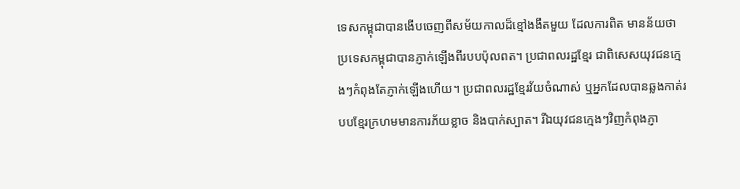ទេសកម្ពុជាបានងើបចេញពីសម័យកាលដ៏ខ្មៅងងឹតមួយ ដែលការពិត មានន័យថា ប្រទេសកម្ពុជាបានភ្ញាក់ឡើងពីរបបប៉ុលពត។ ប្រជាពលរដ្ឋខ្មែរ ជាពិសេសយុវជនក្មេងៗកំពុងតែភ្ញាក់ឡើងហើយ។ ប្រជាពលរដ្ឋខ្មែរវ័យចំណាស់ ឬអ្នកដែលបានឆ្លងកាត់របបខ្មែរក្រហមមានការភ័យខ្លាច និងបាក់ស្បាត។ រីឯយុវជនក្មេងៗវិញកំពុងភ្ញា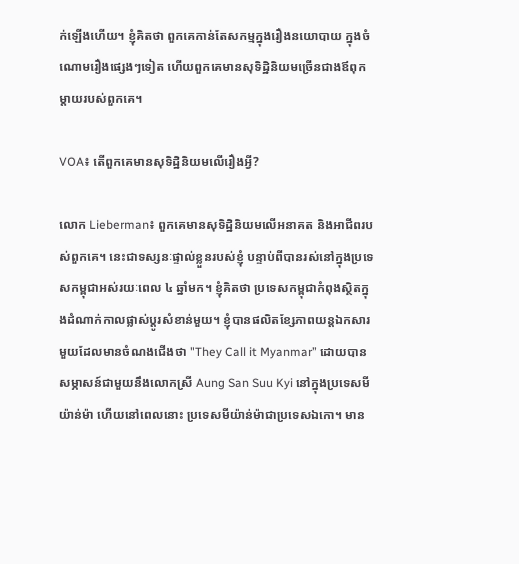ក់ឡើងហើយ។ ខ្ញុំគិតថា ពួកគេកាន់តែសកម្មក្នុងរឿងនយោបាយ ក្នុងចំណោមរឿងផ្សេងៗទៀត ហើយពួកគេមានសុទិដ្ឋិនិយមច្រើនជាងឪពុកម្ដាយរបស់ពួកគេ។

VOA៖ តើពួកគេមានសុទិដ្ឋិនិយមលើរឿងអ្វី?

លោក Lieberman៖ ពួកគេមានសុទិដ្ឋិនិយមលើអនាគត និងអាជីពរបស់ពួកគេ។ នេះជាទស្សនៈផ្ទាល់ខ្លួនរបស់ខ្ញុំ បន្ទាប់ពីបានរស់នៅក្នុងប្រទេសកម្ពុជាអស់រយៈពេល ៤ ឆ្នាំមក។ ខ្ញុំគិតថា ប្រទេសកម្ពុជាកំពុងស្ថិតក្នុងដំណាក់កាលផ្លាស់ប្ដូរសំខាន់មួយ។ ខ្ញុំបានផលិតខ្សែភាពយន្តឯកសារមួយដែលមានចំណងជើងថា "They Call it Myanmar” ដោយបានសម្ភាសន៍ជាមួយនឹងលោកស្រី Aung San Suu Kyi នៅក្នុងប្រទេសមីយ៉ាន់ម៉ា ហើយនៅពេលនោះ ប្រទេសមីយ៉ាន់ម៉ាជាប្រទេសឯកោ។ មាន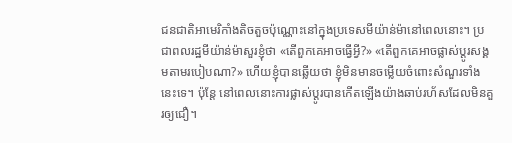ជនជាតិអាមេរិកាំងតិចតួចប៉ុណ្ណោះនៅក្នុងប្រទេសមីយ៉ាន់ម៉ានៅពេលនោះ។ ប្រជាពលរដ្ឋមីយ៉ាន់ម៉ាសួរខ្ញុំថា «តើពួកគេអាចធ្វើអ្វី?» «តើពួកគេអាចផ្លាស់ប្ដូរសង្គមតាមរបៀបណា?» ហើយខ្ញុំបានឆ្លើយថា ខ្ញុំមិនមានចម្លើយចំពោះសំណួរទាំងនេះទេ។ ប៉ុន្តែ នៅពេលនោះការផ្លាស់ប្ដូរបានកើតឡើងយ៉ាងឆាប់រហ័សដែលមិនគួរឲ្យជឿ។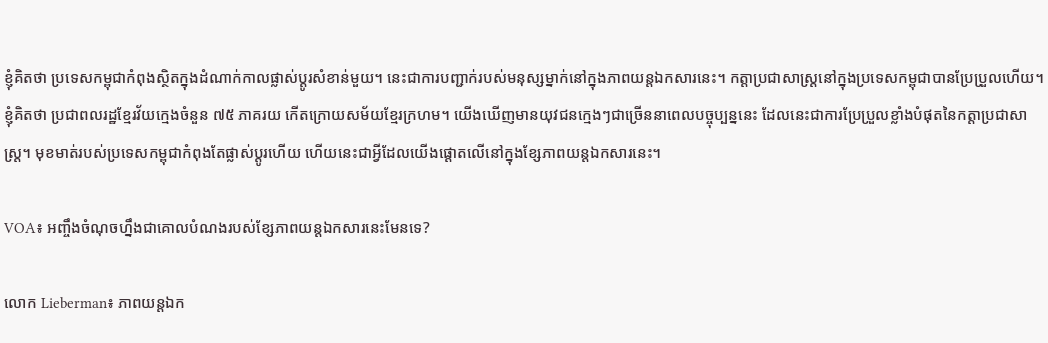ខ្ញុំគិតថា ប្រទេសកម្ពុជាកំពុងស្ថិតក្នុងដំណាក់កាលផ្លាស់ប្ដូរសំខាន់មួយ។ នេះជាការបញ្ជាក់របស់មនុស្សម្នាក់នៅក្នុងភាពយន្តឯកសារនេះ។ កត្តាប្រជាសាស្ត្រនៅក្នុងប្រទេសកម្ពុជាបានប្រែប្រួលហើយ។ ខ្ញុំគិតថា ប្រជាពលរដ្ឋខ្មែរវ័យក្មេងចំនួន ៧៥ ភាគរយ កើតក្រោយសម័យខ្មែរក្រហម។ យើងឃើញមានយុវជនក្មេងៗជាច្រើននាពេលបច្ចុប្បន្ននេះ ដែលនេះជាការប្រែប្រួលខ្លាំងបំផុតនៃកត្តាប្រជាសាស្ត្រ។ មុខមាត់របស់ប្រទេសកម្ពុជាកំពុងតែផ្លាស់ប្ដូរហើយ ហើយនេះជាអ្វីដែលយើងផ្ដោតលើនៅក្នុងខ្សែភាពយន្តឯកសារនេះ។

VOA៖ អញ្ចឹងចំណុចហ្នឹងជាគោលបំណងរបស់ខ្សែភាពយន្តឯកសារនេះមែនទេ?

លោក Lieberman៖ ភាពយន្តឯក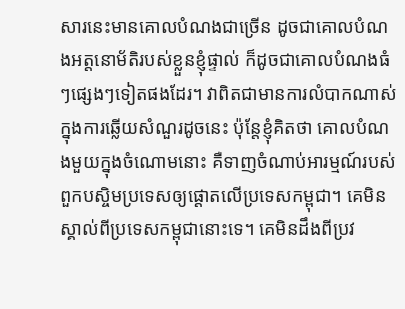សារនេះមានគោលបំណងជាច្រើន ដូចជាគោលបំណងអត្តនោម័តិរបស់ខ្លួនខ្ញុំផ្ទាល់ ក៏ដូចជាគោលបំណងធំៗផ្សេងៗទៀតផងដែរ។ វាពិតជាមានការលំបាកណាស់ក្នុងការឆ្លើយសំណួរដូចនេះ ប៉ុន្តែខ្ញុំគិតថា គោលបំណងមួយក្នុងចំណោមនោះ គឺទាញចំណាប់អារម្មណ៍របស់ពួកបស្ចិមប្រទេសឲ្យផ្ដោតលើប្រទេសកម្ពុជា។ គេមិនស្គាល់ពីប្រទេសកម្ពុជានោះទេ។ គេមិនដឹងពីប្រវ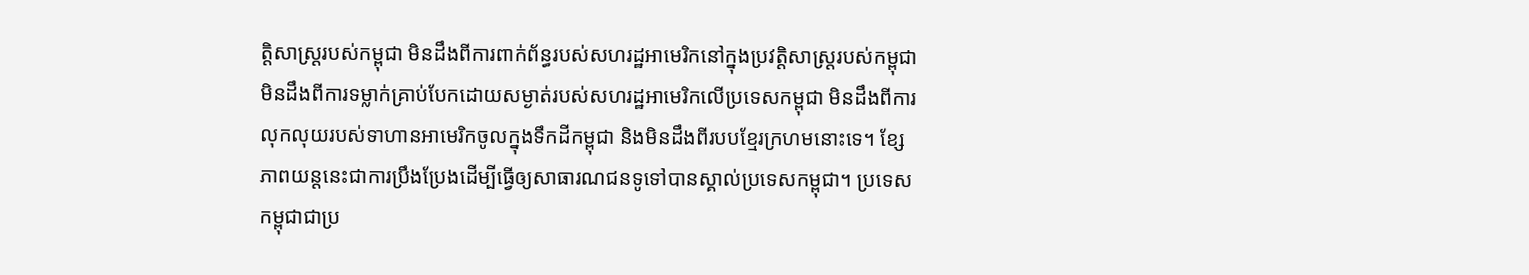ត្តិសាស្ត្ររបស់កម្ពុជា មិនដឹងពីការពាក់ព័ន្ធរបស់សហរដ្ឋអាមេរិកនៅក្នុងប្រវត្តិសាស្ត្ររបស់កម្ពុជា មិនដឹងពីការទម្លាក់គ្រាប់បែកដោយសម្ងាត់របស់សហរដ្ឋអាមេរិកលើប្រទេសកម្ពុជា មិនដឹងពីការលុកលុយរបស់ទាហានអាមេរិកចូលក្នុងទឹកដីកម្ពុជា និងមិនដឹងពីរបបខ្មែរក្រហមនោះទេ។ ខ្សែភាពយន្តនេះជាការប្រឹងប្រែងដើម្បីធ្វើឲ្យសាធារណជនទូទៅបានស្គាល់ប្រទេសកម្ពុជា។ ប្រទេសកម្ពុជាជាប្រ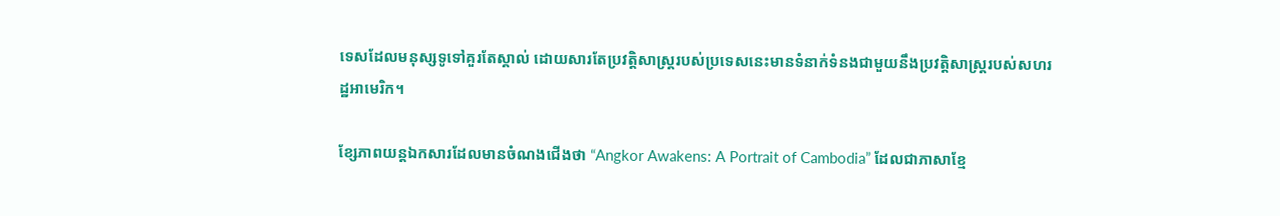ទេសដែលមនុស្សទូទៅគួរតែស្គាល់ ដោយសារតែប្រវត្តិសាស្ត្ររបស់ប្រទេសនេះមានទំនាក់ទំនងជាមួយនឹងប្រវត្តិសាស្ត្ររបស់សហរដ្ឋអាមេរិក។

ខ្សែភាពយន្តឯកសារដែលមានចំណងជើងថា “Angkor Awakens: A Portrait of Cambodia” ដែលជាភាសាខ្មែ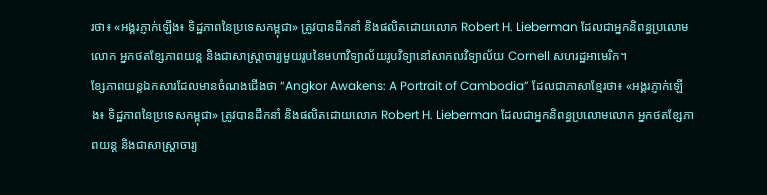រថា៖ «អង្គរភ្ញាក់ឡើង៖ ទិដ្ឋភាពនៃប្រទេសកម្ពុជា» ត្រូវបានដឹកនាំ និងផលិតដោយលោក Robert H. Lieberman ដែលជាអ្នកនិពន្ធប្រលោមលោក អ្នកថតខ្សែភាពយន្ត និងជាសាស្ត្រាចារ្យមួយរូបនៃមហាវិទ្យាល័យរូបវិទ្យានៅសាកលវិទ្យាល័យ Cornell សហរដ្ឋអាមេរិក។
ខ្សែភាពយន្តឯកសារដែលមានចំណងជើងថា “Angkor Awakens: A Portrait of Cambodia” ដែលជាភាសាខ្មែរថា៖ «អង្គរភ្ញាក់ឡើង៖ ទិដ្ឋភាពនៃប្រទេសកម្ពុជា» ត្រូវបានដឹកនាំ និងផលិតដោយលោក Robert H. Lieberman ដែលជាអ្នកនិពន្ធប្រលោមលោក អ្នកថតខ្សែភាពយន្ត និងជាសាស្ត្រាចារ្យ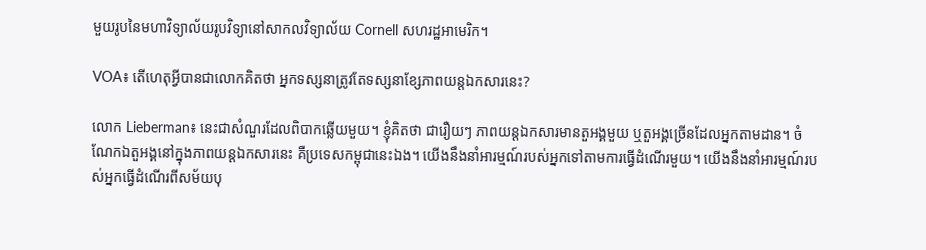មួយរូបនៃមហាវិទ្យាល័យរូបវិទ្យានៅសាកលវិទ្យាល័យ Cornell សហរដ្ឋអាមេរិក។

VOA៖ តើហេតុអ្វីបានជាលោកគិតថា អ្នកទស្សនាត្រូវតែទស្សនាខ្សែភាពយន្តឯកសារនេះ?

លោក Lieberman៖ នេះជាសំណួរដែលពិបាកឆ្លើយមួយ។ ខ្ញុំគិតថា ជារឿយៗ ភាពយន្តឯកសារមានតួអង្គមួយ ឬតួអង្គច្រើនដែលអ្នកតាមដាន។ ចំណែកឯតួអង្គនៅក្នុងភាពយន្តឯកសារនេះ គឺប្រទេសកម្ពុជានេះឯង។ យើងនឹងនាំអារម្មណ៍របស់អ្នកទៅតាមការធ្វើដំណើរមួយ។ យើងនឹងនាំអារម្មណ៍របស់អ្នកធ្វើដំណើរពីសម័យបុ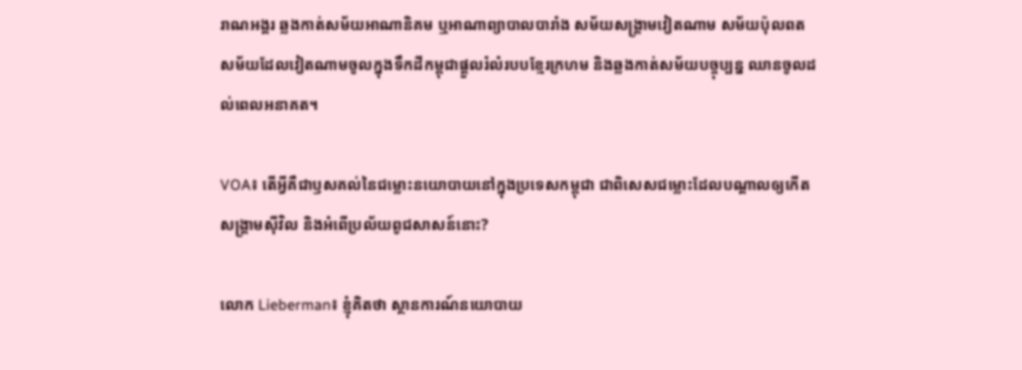រាណអង្គរ ឆ្លងកាត់សម័យអាណានិគម ឬអាណាព្យាបាលបារាំង សម័យសង្គ្រាមវៀតណាម សម័យប៉ុលពត សម័យដែលវៀតណាមចូលក្នុងទឹកដីកម្ពុជាផ្ដួលរំលំរបបខ្មែរក្រហម និងឆ្លងកាត់សម័យបច្ចុប្បន្ន ឈានចូលដល់ពេលអនាគត។

VOA៖ តើអ្វីគឺជាឫសគល់នៃជម្លោះនយោបាយនៅក្នុងប្រទេសកម្ពុជា ជាពិសេសជម្លោះដែលបណ្ដាលឲ្យកើតសង្គ្រាមស៊ីវិល និងអំពើប្រល័យពូជសាសន៍នោះ?

លោក Lieberman៖ ខ្ញុំគិតថា ស្ថានការណ៍នយោបាយ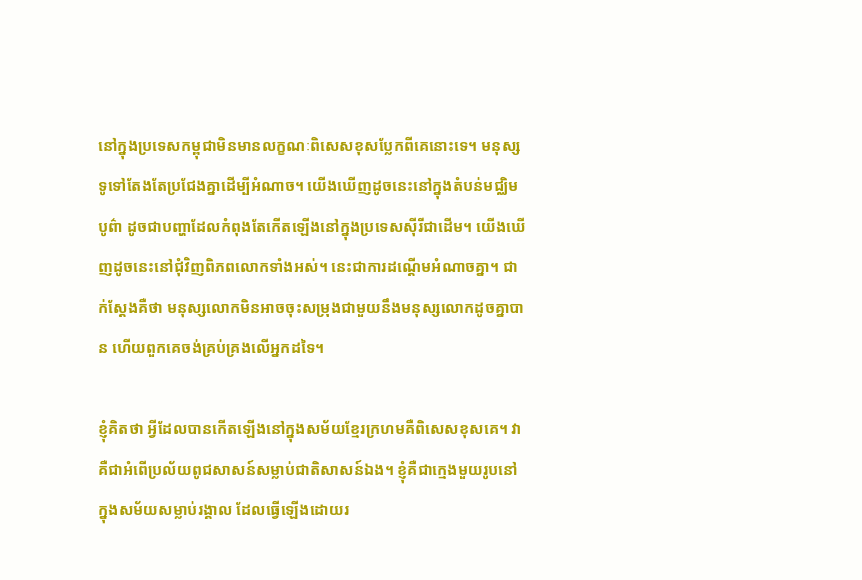នៅក្នុងប្រទេសកម្ពុជាមិនមានលក្ខណៈពិសេសខុសប្លែកពីគេនោះទេ។ មនុស្សទូទៅតែងតែប្រជែងគ្នាដើម្បីអំណាច។ យើងឃើញដូចនេះនៅក្នុងតំបន់មជ្ឈិមបូព៌ា ដូចជាបញ្ហាដែលកំពុងតែកើតឡើងនៅក្នុងប្រទេសស៊ីរីជាដើម។ យើងឃើញដូចនេះនៅជុំវិញពិភពលោកទាំងអស់។ នេះជាការដណ្ដើមអំណាចគ្នា។ ជាក់ស្ដែងគឺថា មនុស្សលោកមិនអាចចុះសម្រុងជាមួយនឹងមនុស្សលោកដូចគ្នាបាន ហើយពួកគេចង់គ្រប់គ្រងលើអ្នកដទៃ។

ខ្ញុំគិតថា អ្វីដែលបានកើតឡើងនៅក្នុងសម័យខ្មែរក្រហមគឺពិសេសខុសគេ។ វាគឺជាអំពើប្រល័យពូជសាសន៍សម្លាប់ជាតិសាសន៍ឯង។ ខ្ញុំគឺជាក្មេងមួយរូបនៅក្នុងសម័យសម្លាប់រង្គាល ដែលធ្វើឡើងដោយរ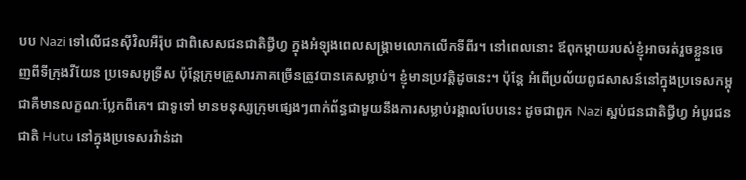បប Nazi ទៅលើជនស៊ីវិលអឺរ៉ុប ជាពិសេសជនជាតិជ្វីហ្វ ក្នុងអំឡុងពេលសង្គ្រាមលោកលើកទីពីរ។ នៅពេលនោះ ឪពុកម្ដាយរបស់ខ្ញុំអាចរត់រួចខ្លួនចេញពីទីក្រុងវីយែន ប្រទេសអូទ្រីស ប៉ុន្តែក្រុមគ្រួសារភាគច្រើនត្រូវបានគេសម្លាប់។ ខ្ញុំមានប្រវត្តិដូចនេះ។ ប៉ុន្តែ អំពើប្រល័យពូជសាសន៍នៅក្នុងប្រទេសកម្ពុជាគឺមានលក្ខណៈប្លែកពីគេ។ ជាទូទៅ មានមនុស្សក្រុមផ្សេងៗពាក់ព័ន្ធជាមួយនឹងការសម្លាប់រង្គាលបែបនេះ ដូចជាពួក Nazi ស្អប់ជនជាតិជ្វីហ្វ អំបូរជនជាតិ Hutu នៅក្នុងប្រទេសរវ៉ាន់ដា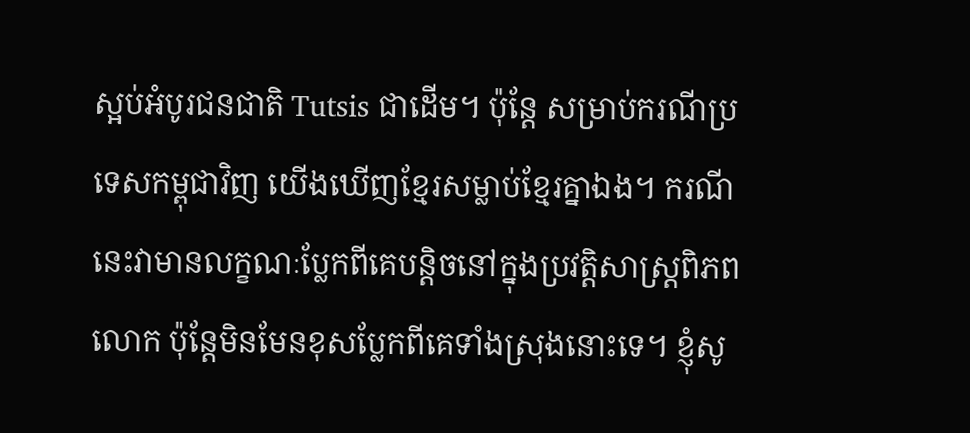ស្អប់អំបូរជនជាតិ Tutsis ជាដើម។ ប៉ុន្តែ សម្រាប់ករណីប្រទេសកម្ពុជាវិញ យើងឃើញខ្មែរសម្លាប់ខ្មែរគ្នាឯង។ ករណីនេះវាមានលក្ខណៈប្លែកពីគេបន្តិចនៅក្នុងប្រវត្តិសាស្ត្រពិភពលោក ប៉ុន្តែមិនមែនខុសប្លែកពីគេទាំងស្រុងនោះទេ។ ខ្ញុំសូ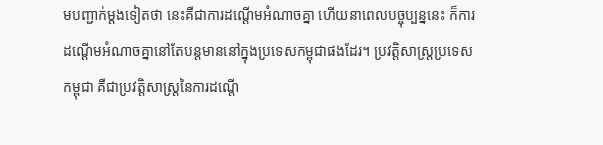មបញ្ជាក់ម្ដងទៀតថា នេះគឺជាការដណ្ដើមអំណាចគ្នា ហើយនាពេលបច្ចុប្បន្ននេះ ក៏ការដណ្ដើមអំណាចគ្នានៅតែបន្តមាននៅក្នុងប្រទេសកម្ពុជាផងដែរ។ ប្រវត្តិសាស្ត្រប្រទេសកម្ពុជា គឺជាប្រវត្តិសាស្ត្រនៃការដណ្ដើ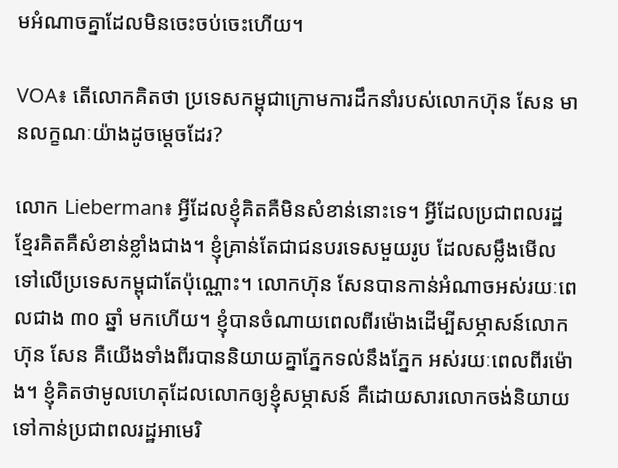មអំណាចគ្នាដែលមិនចេះចប់ចេះហើយ។

VOA៖ តើលោកគិតថា ប្រទេសកម្ពុជាក្រោមការដឹកនាំរបស់លោកហ៊ុន សែន មានលក្ខណៈយ៉ាងដូចម្ដេចដែរ?

លោក Lieberman៖ អ្វីដែលខ្ញុំគិតគឺមិនសំខាន់នោះទេ។ អ្វីដែលប្រជាពលរដ្ឋខ្មែរគិតគឺសំខាន់ខ្លាំងជាង។ ខ្ញុំគ្រាន់តែជាជនបរទេសមួយរូប ដែលសម្លឹងមើលទៅលើប្រទេសកម្ពុជាតែប៉ុណ្ណោះ។ លោកហ៊ុន សែនបានកាន់អំណាចអស់រយៈពេលជាង ៣០ ឆ្នាំ មកហើយ។ ខ្ញុំបានចំណាយពេលពីរម៉ោងដើម្បីសម្ភាសន៍លោកហ៊ុន សែន គឺយើងទាំងពីរបាននិយាយគ្នាភ្នែកទល់នឹងភ្នែក អស់រយៈពេលពីរម៉ោង។ ខ្ញុំគិតថាមូលហេតុដែលលោកឲ្យខ្ញុំសម្ភាសន៍ គឺដោយសារលោកចង់និយាយទៅកាន់ប្រជាពលរដ្ឋអាមេរិ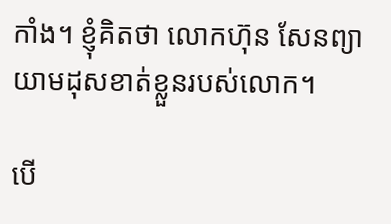កាំង។ ខ្ញុំគិតថា លោកហ៊ុន សែនព្យាយាមដុសខាត់ខ្លួនរបស់លោក។

បើ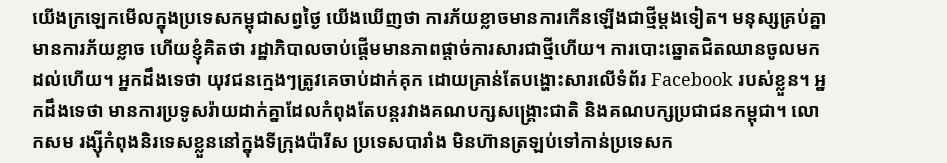យើងក្រឡេកមើលក្នុងប្រទេសកម្ពុជាសព្វថ្ងៃ យើងឃើញថា ការភ័យខ្លាចមានការកើនឡើងជាថ្មីម្ដងទៀត។ មនុស្សគ្រប់គ្នាមានការភ័យខ្លាច ហើយខ្ញុំគិតថា រដ្ឋាភិបាលចាប់ផ្ដើមមានភាពផ្ដាច់ការសារជាថ្មីហើយ។ ការបោះឆ្នោតជិតឈានចូលមកដល់ហើយ។ អ្នកដឹងទេថា យុវជនក្មេងៗត្រូវគេចាប់ដាក់គុក ដោយគ្រាន់តែបង្ហោះសារលើទំព័រ Facebook របស់ខ្លួន។ អ្នកដឹងទេថា មានការប្រទូសរ៉ាយដាក់គ្នាដែលកំពុងតែបន្តរវាងគណបក្សសង្គ្រោះជាតិ និងគណបក្សប្រជាជនកម្ពុជា។ លោកសម រង្ស៊ីកំពុងនិរទេសខ្លួននៅក្នុងទីក្រុងប៉ារីស ប្រទេសបារាំង មិនហ៊ានត្រឡប់ទៅកាន់ប្រទេសក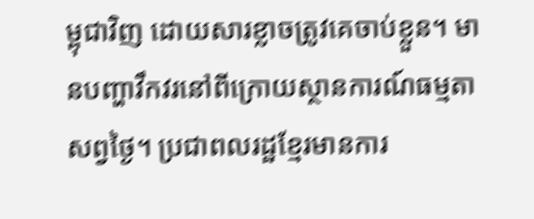ម្ពុជាវិញ ដោយសារខ្លាចត្រូវគេចាប់ខ្លួន។ មានបញ្ហាវឹកវរនៅពីក្រោយស្ថានការណ៍ធម្មតាសព្វថ្ងៃ។ ប្រជាពលរដ្ឋខ្មែរមានការ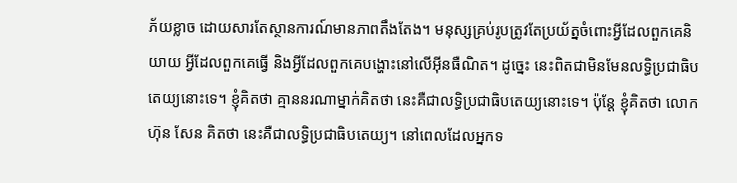ភ័យខ្លាច ដោយសារតែស្ថានការណ៍មានភាពតឹងតែង។ មនុស្សគ្រប់រូបត្រូវតែប្រយ័ត្នចំពោះអ្វីដែលពួកគេនិយាយ អ្វីដែលពួកគេធ្វើ និងអ្វីដែលពួកគេបង្ហោះនៅលើអ៊ីនធឺណិត។ ដូច្នេះ នេះពិតជាមិនមែនលទ្ធិប្រជាធិបតេយ្យនោះទេ។ ខ្ញុំគិតថា គ្មាននរណាម្នាក់គិតថា នេះគឺជាលទ្ធិប្រជាធិបតេយ្យនោះទេ។ ប៉ុន្តែ ខ្ញុំគិតថា លោកហ៊ុន សែន គិតថា នេះគឺជាលទ្ធិប្រជាធិបតេយ្យ។ នៅពេលដែលអ្នកទ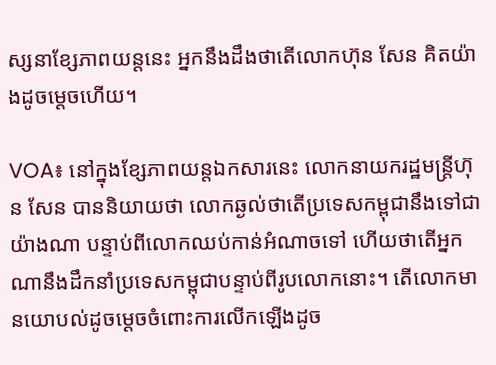ស្សនាខ្សែភាពយន្តនេះ អ្នកនឹងដឹងថាតើលោកហ៊ុន សែន គិតយ៉ាងដូចម្ដេចហើយ។

VOA៖ នៅក្នុងខ្សែភាពយន្តឯកសារនេះ លោកនាយករដ្ឋមន្ត្រីហ៊ុន សែន បាននិយាយថា លោកឆ្ងល់ថាតើប្រទេសកម្ពុជានឹងទៅជាយ៉ាងណា បន្ទាប់ពីលោកឈប់កាន់អំណាចទៅ ហើយថាតើអ្នកណានឹងដឹកនាំប្រទេសកម្ពុជាបន្ទាប់ពីរូបលោកនោះ។ តើលោកមានយោបល់ដូចម្ដេចចំពោះការលើកឡើងដូច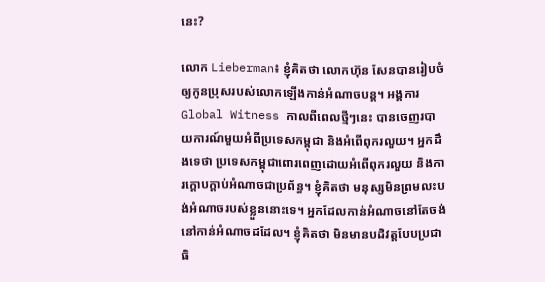នេះ?

លោក Lieberman៖ ខ្ញុំគិតថា លោកហ៊ុន សែនបានរៀបចំឲ្យកូនប្រុសរបស់លោកឡើងកាន់អំណាចបន្ត។ អង្គការ Global Witness កាលពីពេលថ្មីៗនេះ បានចេញរបាយការណ៍មួយអំពីប្រទេសកម្ពុជា និងអំពើពុករលួយ។ អ្នកដឹងទេថា ប្រទេសកម្ពុជាពោរពេញដោយអំពើពុករលួយ និងការក្ដោបក្ដាប់អំណាចជាប្រព័ន្ធ។ ខ្ញុំគិតថា មនុស្សមិនព្រមលះបង់អំណាចរបស់ខ្លួននោះទេ។ អ្នកដែលកាន់អំណាចនៅតែចង់នៅកាន់អំណាចដដែល។ ខ្ញុំគិតថា មិនមានបដិវត្តបែបប្រជាធិ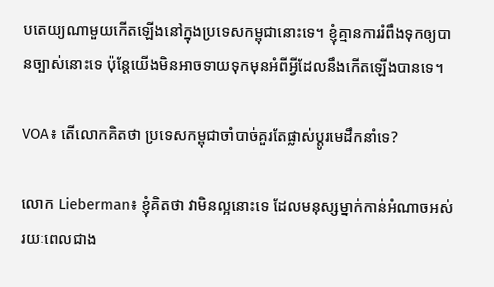បតេយ្យណាមួយកើតឡើងនៅក្នុងប្រទេសកម្ពុជានោះទេ។ ខ្ញុំគ្មានការរំពឹងទុកឲ្យបានច្បាស់នោះទេ ប៉ុន្តែយើងមិនអាចទាយទុកមុនអំពីអ្វីដែលនឹងកើតឡើងបានទេ។

VOA៖ តើលោកគិតថា ប្រទេសកម្ពុជាចាំបាច់គួរតែផ្លាស់ប្ដូរមេដឹកនាំទេ?

លោក Lieberman៖ ខ្ញុំគិតថា វាមិនល្អនោះទេ ដែលមនុស្សម្នាក់កាន់អំណាចអស់រយៈពេលជាង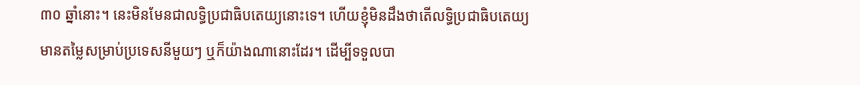៣០ ឆ្នាំនោះ។ នេះមិនមែនជាលទ្ធិប្រជាធិបតេយ្យនោះទេ។ ហើយខ្ញុំមិនដឹងថាតើលទ្ធិប្រជាធិបតេយ្យមានតម្លៃសម្រាប់ប្រទេសនីមួយៗ ឬក៏យ៉ាងណានោះដែរ។ ដើម្បីទទួលបា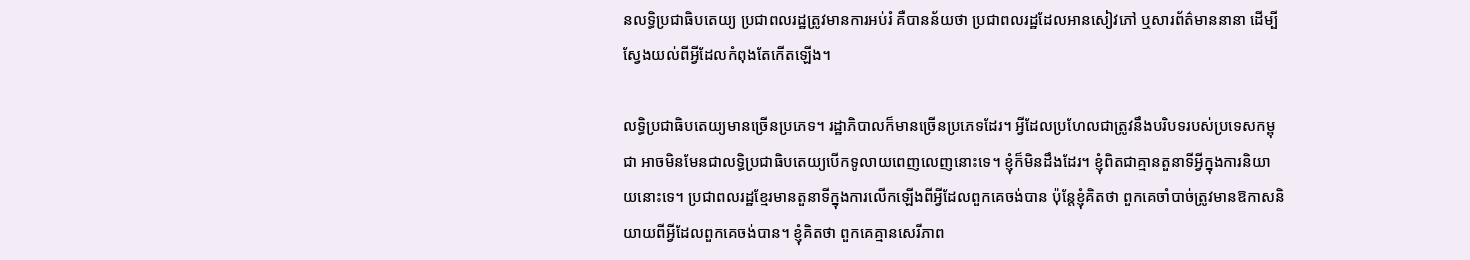នលទ្ធិប្រជាធិបតេយ្យ ប្រជាពលរដ្ឋត្រូវមានការអប់រំ គឺបានន័យថា ប្រជាពលរដ្ឋដែលអានសៀវភៅ ឬសារព័ត៌មាននានា ដើម្បីស្វែងយល់ពីអ្វីដែលកំពុងតែកើតឡើង។

លទ្ធិប្រជាធិបតេយ្យមានច្រើនប្រភេទ។ រដ្ឋាភិបាលក៏មានច្រើនប្រភេទដែរ។ អ្វីដែលប្រហែលជាត្រូវនឹងបរិបទរបស់ប្រទេសកម្ពុជា អាចមិនមែនជាលទ្ធិប្រជាធិបតេយ្យបើកទូលាយពេញលេញនោះទេ។ ខ្ញុំក៏មិនដឹងដែរ។ ខ្ញុំពិតជាគ្មានតួនាទីអ្វីក្នុងការនិយាយនោះទេ។ ប្រជាពលរដ្ឋខ្មែរមានតួនាទីក្នុងការលើកឡើងពីអ្វីដែលពួកគេចង់បាន ប៉ុន្តែខ្ញុំគិតថា ពួកគេចាំបាច់ត្រូវមានឱកាសនិយាយពីអ្វីដែលពួកគេចង់បាន។ ខ្ញុំគិតថា ពួកគេគ្មានសេរីភាព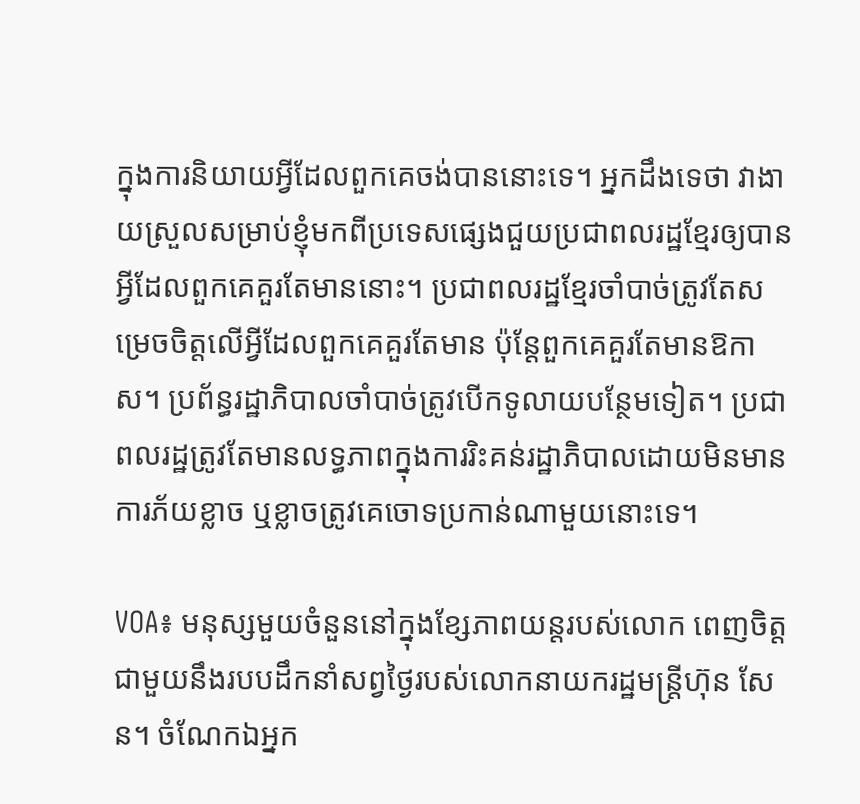ក្នុងការនិយាយអ្វីដែលពួកគេចង់បាននោះទេ។ អ្នកដឹងទេថា វាងាយស្រួលសម្រាប់ខ្ញុំមកពីប្រទេសផ្សេងជួយប្រជាពលរដ្ឋខ្មែរឲ្យបានអ្វីដែលពួកគេគួរតែមាននោះ។ ប្រជាពលរដ្ឋខ្មែរចាំបាច់ត្រូវតែសម្រេចចិត្តលើអ្វីដែលពួកគេគួរតែមាន ប៉ុន្តែពួកគេគួរតែមានឱកាស។ ប្រព័ន្ធរដ្ឋាភិបាលចាំបាច់ត្រូវបើកទូលាយបន្ថែមទៀត។ ប្រជាពលរដ្ឋត្រូវតែមានលទ្ធភាពក្នុងការរិះគន់រដ្ឋាភិបាលដោយមិនមានការភ័យខ្លាច ឬខ្លាចត្រូវគេចោទប្រកាន់ណាមួយនោះទេ។

VOA៖ មនុស្សមួយចំនួននៅក្នុងខ្សែភាពយន្តរបស់លោក ពេញចិត្តជាមួយនឹងរបបដឹកនាំសព្វថ្ងៃរបស់លោកនាយករដ្ឋមន្ត្រីហ៊ុន សែន។ ចំណែកឯអ្នក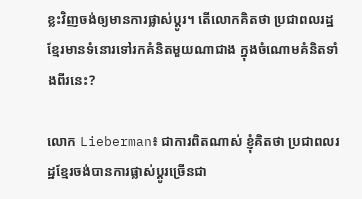ខ្លះវិញចង់ឲ្យមានការផ្លាស់ប្ដូរ។ តើលោកគិតថា ប្រជាពលរដ្ឋខ្មែរមានទំនោរទៅរកគំនិតមួយណាជាង ក្នុងចំណោមគំនិតទាំងពីរនេះ?

លោក Lieberman៖ ជាការពិតណាស់ ខ្ញុំគិតថា ប្រជាពលរដ្ឋខ្មែរចង់បានការផ្លាស់ប្ដូរច្រើនជា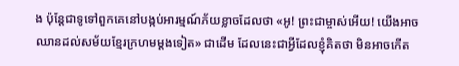ង ប៉ុន្តែជាទូទៅពួកគេនៅបង្កប់អារម្មណ៍ភ័យខ្លាចដែលថា «អូ! ព្រះជាម្ចាស់អើយ! យើងអាចឈានដល់សម័យខ្មែរក្រហមម្ដងទៀត‍» ជាដើម ដែលនេះជាអ្វីដែលខ្ញុំគិតថា មិនអាចកើត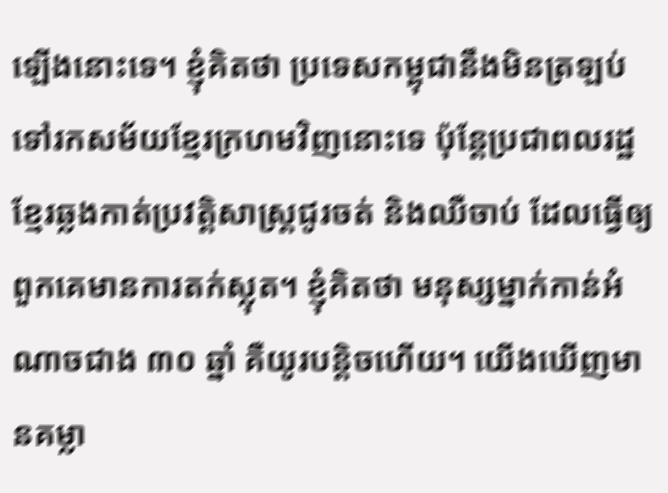ឡើងនោះទេ។ ខ្ញុំគិតថា ប្រទេសកម្ពុជានឹងមិនត្រឡប់ទៅរកសម័យខ្មែរក្រហមវិញនោះទេ ប៉ុន្តែប្រជាពលរដ្ឋខ្មែរឆ្លងកាត់ប្រវត្តិសាស្ត្រជូរចត់ និងឈឺចាប់ ដែលធ្វើឲ្យពួកគេមានការតក់ស្លុត។ ខ្ញុំគិតថា មនុស្សម្នាក់កាន់អំណាចជាង ៣០ ឆ្នាំ គឺយូរបន្តិចហើយ។ យើងឃើញមានគម្លា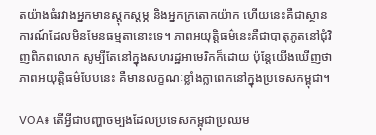តយ៉ាងធំរវាងអ្នកមានស្ដុកស្ដម្ភ និងអ្នកក្រតោកយ៉ាក ហើយនេះគឺជាស្ថានការណ៍ដែលមិនមែនធម្មតានោះទេ។ ភាពអយុត្តិធម៌នេះគឺជាបាតុភូតនៅជុំវិញពិភពលោក សូម្បីតែនៅក្នុងសហរដ្ឋអាមេរិកក៏ដោយ ប៉ុន្តែយើងឃើញថា ភាពអយុត្តិធម៌បែបនេះ គឺមានលក្ខណៈខ្លាំងក្លាពេកនៅក្នុងប្រទេសកម្ពុជា។

VOA៖ តើអ្វីជាបញ្ហាចម្បងដែលប្រទេសកម្ពុជាប្រឈម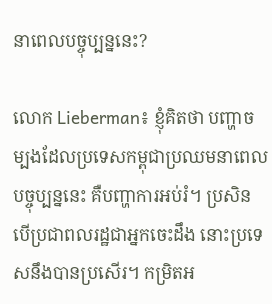នាពេលបច្ចុប្បន្ននេះ?

លោក Lieberman៖ ខ្ញុំគិតថា បញ្ហាចម្បងដែលប្រទេសកម្ពុជាប្រឈមនាពេលបច្ចុប្បន្ននេះ គឺបញ្ហាការអប់រំ។ ប្រសិនបើប្រជាពលរដ្ឋជាអ្នកចេះដឹង នោះប្រទេសនឹងបានប្រសើរ។ កម្រិតអ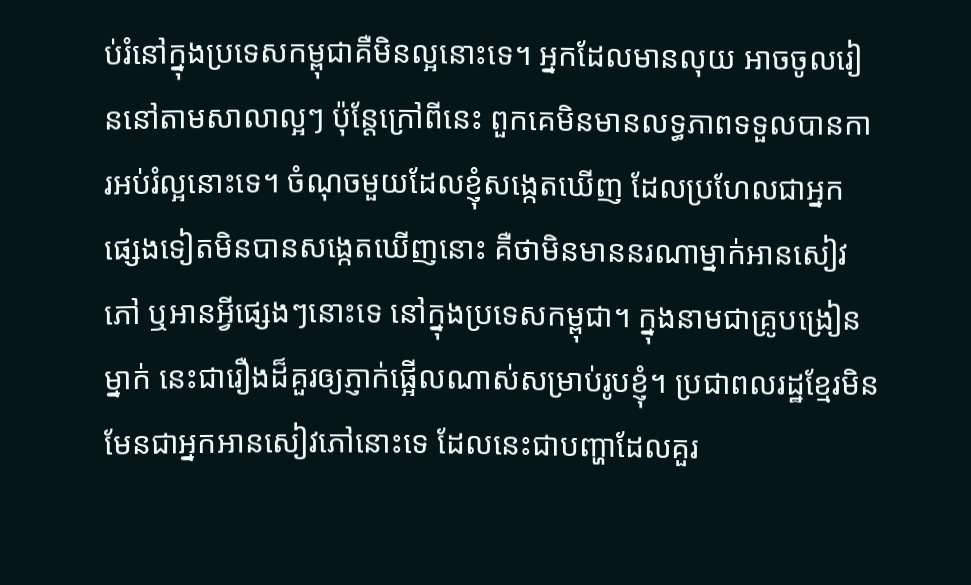ប់រំនៅក្នុងប្រទេសកម្ពុជាគឺមិនល្អនោះទេ។ អ្នកដែលមានលុយ អាចចូលរៀននៅតាមសាលាល្អៗ ប៉ុន្តែក្រៅពីនេះ ពួកគេមិនមានលទ្ធភាពទទួលបានការអប់រំល្អនោះទេ។ ចំណុចមួយដែលខ្ញុំសង្កេតឃើញ ដែលប្រហែលជាអ្នកផ្សេងទៀតមិនបានសង្កេតឃើញនោះ គឺថាមិនមាននរណាម្នាក់អានសៀវភៅ ឬអានអ្វីផ្សេងៗនោះទេ នៅក្នុងប្រទេសកម្ពុជា។ ក្នុងនាមជាគ្រូបង្រៀនម្នាក់ នេះជារឿងដ៏គួរឲ្យភ្ញាក់ផ្អើលណាស់សម្រាប់រូបខ្ញុំ។ ប្រជាពលរដ្ឋខ្មែរមិនមែនជាអ្នកអានសៀវភៅនោះទេ ដែលនេះជាបញ្ហាដែលគួរ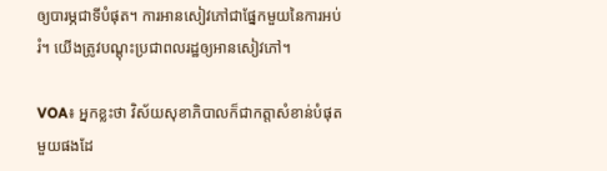ឲ្យបារម្ភជាទីបំផុត។ ការអានសៀវភៅជាផ្នែកមួយនៃការអប់រំ។ យើងត្រូវបណ្ដុះប្រជាពលរដ្ឋឲ្យអានសៀវភៅ។

VOA៖ អ្នកខ្លះថា វិស័យសុខាភិបាលក៏ជាកត្តាសំខាន់បំផុតមួយផងដែ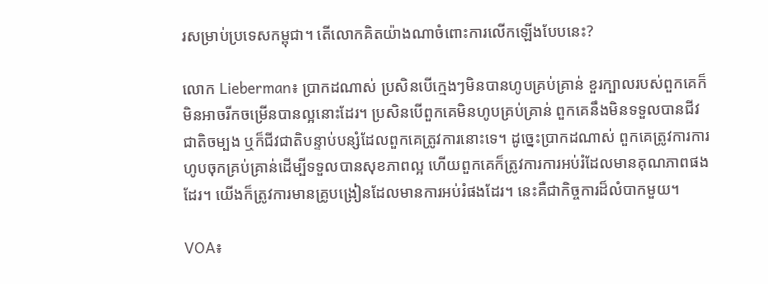រសម្រាប់ប្រទេសកម្ពុជា។ តើលោកគិតយ៉ាងណាចំពោះការលើកឡើងបែបនេះ?

លោក Lieberman៖ ប្រាកដណាស់ ប្រសិនបើក្មេងៗមិនបានហូបគ្រប់គ្រាន់ ខួរក្បាលរបស់ពួកគេក៏មិនអាចរីកចម្រើនបានល្អនោះដែរ។ ប្រសិនបើពួកគេមិនហូបគ្រប់គ្រាន់ ពួកគេនឹងមិនទទួលបានជីវជាតិចម្បង ឬក៏ជីវជាតិបន្ទាប់បន្សំដែលពួកគេត្រូវការនោះទេ។ ដូច្នេះប្រាកដណាស់ ពួកគេត្រូវការការហូបចុកគ្រប់គ្រាន់ដើម្បីទទួលបានសុខភាពល្អ ហើយពួកគេក៏ត្រូវការការអប់រំដែលមានគុណភាពផងដែរ។ យើងក៏ត្រូវការមានគ្រូបង្រៀនដែលមានការអប់រំផងដែរ។ នេះគឺជាកិច្ចការដ៏លំបាកមួយ។

VOA៖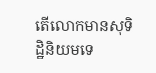តើលោកមានសុទិដ្ឋិនិយមទេ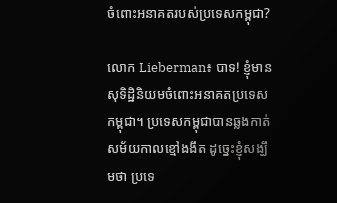ចំពោះអនាគតរបស់ប្រទេសកម្ពុជា?

លោក Lieberman៖ បាទ! ខ្ញុំមានសុទិដ្ឋិនិយមចំពោះអនាគតប្រទេសកម្ពុជា។ ប្រទេសកម្ពុជាបានឆ្លងកាត់សម័យកាលខ្មៅងងឹត ដូច្នេះខ្ញុំសង្ឃឹមថា ប្រទេ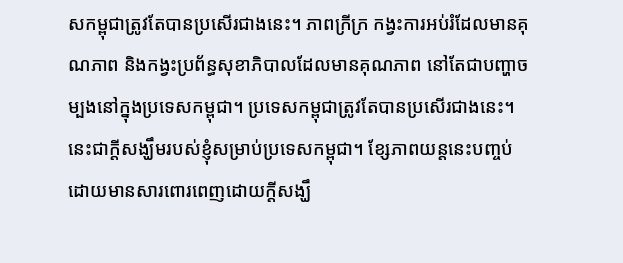សកម្ពុជាត្រូវតែបានប្រសើរជាងនេះ។ ភាពក្រីក្រ កង្វះការអប់រំដែលមានគុណភាព និងកង្វះប្រព័ន្ធសុខាភិបាលដែលមានគុណភាព នៅតែជាបញ្ហាចម្បងនៅក្នុងប្រទេសកម្ពុជា។ ប្រទេសកម្ពុជាត្រូវតែបានប្រសើរជាងនេះ។ នេះជាក្ដីសង្ឃឹមរបស់ខ្ញុំសម្រាប់ប្រទេសកម្ពុជា។ ខ្សែភាពយន្តនេះបញ្ចប់ដោយមានសារពោរពេញដោយក្ដីសង្ឃឹ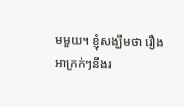មមួយ។ ខ្ញុំសង្ឃឹមថា រឿងអាក្រក់ៗនឹងរ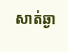សាត់ឆ្ងា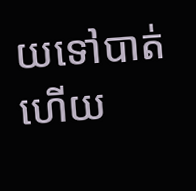យទៅបាត់ ហើយ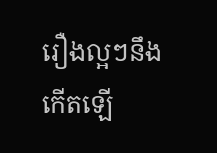រឿងល្អៗនឹងកើតឡើ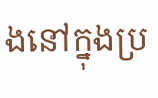ងនៅក្នុងប្រ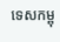ទេសកម្ពុ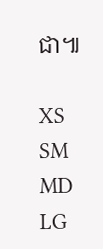ជា៕

XS
SM
MD
LG